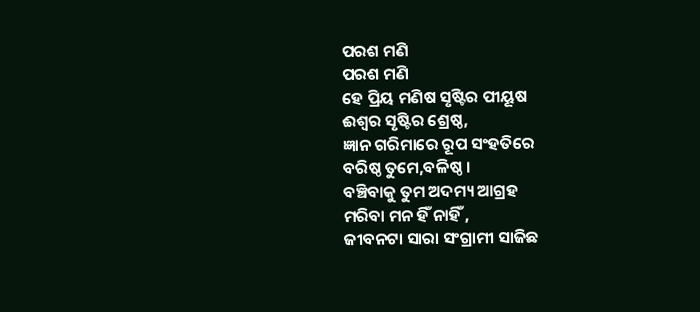ପରଶ ମଣି
ପରଶ ମଣି
ହେ ପ୍ରିୟ ମଣିଷ ସୃଷ୍ଟିର ପୀୟୂଷ
ଈଶ୍ୱର ସୃଷ୍ଟିର ଶ୍ରେଷ୍ଠ,
ଜ୍ଞାନ ଗରିମାରେ ରୂପ ସଂହତିରେ
ବରିଷ୍ଠ ତୁମେ,ବଳିଷ୍ଠ ।
ବଞ୍ଚିବାକୁ ତୁମ ଅଦମ୍ୟ ଆଗ୍ରହ
ମରିବା ମନ ହିଁ ନାହିଁ ,
ଜୀବନଟା ସାରା ସଂଗ୍ରାମୀ ସାଜିଛ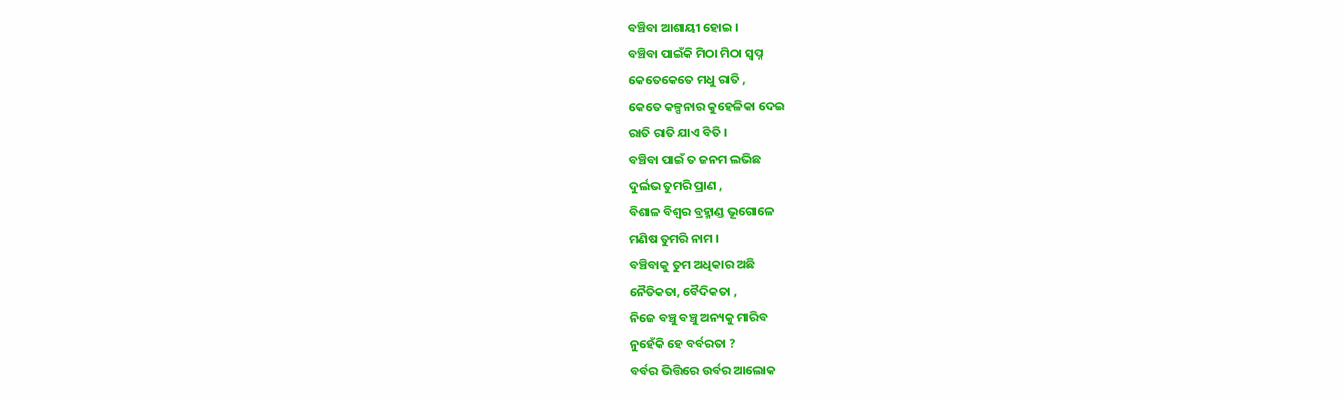ବଞ୍ଚିବା ଆଶାୟୀ ହୋଇ ।
ବଞ୍ଚିବା ପାଇଁକି ମିଠା ମିଠା ସ୍ବପ୍ନ
କେତେକେତେ ମଧୁ ରାତି ,
କେତେ କଳ୍ପନାର କୁହେଳିକା ଦେଇ
ରାତି ରାତି ଯାଏ ବିତି ।
ବଞ୍ଚିବା ପାଇଁ ତ ଜନମ ଲଭିଛ
ଦୁର୍ଲଭ ତୁମରି ପ୍ରାଣ ,
ବିଶାଳ ବିଶ୍ୱର ବ୍ରହ୍ମାଣ୍ଡ ଭୂଗୋଳେ
ମଣିଷ ତୁମରି ନାମ ।
ବଞ୍ଚିବାକୁ ତୁମ ଅଧିକାର ଅଛି
ନୈତିକତା, ବୈଦିକତା ,
ନିଜେ ବଞ୍ଚୁ ବଞ୍ଚୁ ଅନ୍ୟକୁ ମାରିବ
ନୁହେଁକି ହେ ବର୍ବରତା ?
ବର୍ବର ଭିତ୍ତିରେ ଉର୍ବର ଆଲୋକ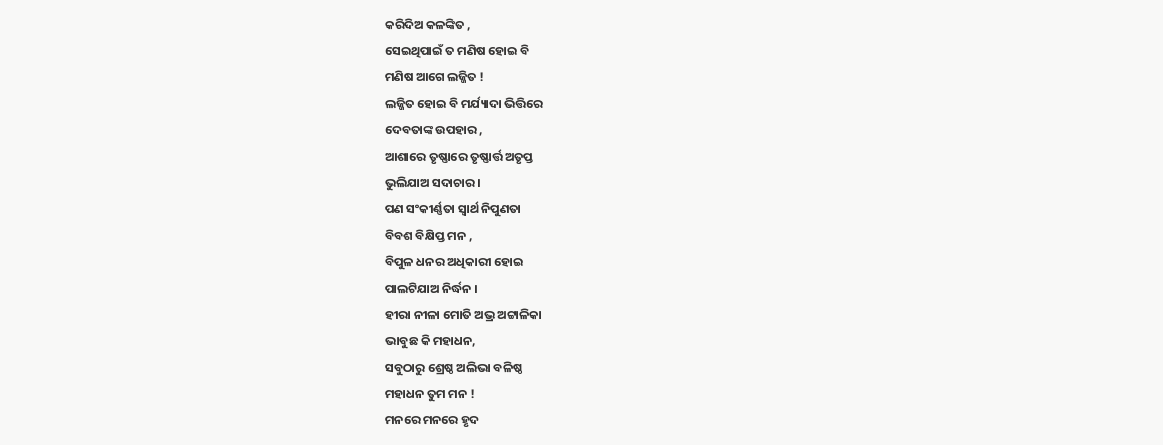କରିଦିଅ କଳଙ୍କିତ ,
ସେଇଥିପାଇଁ ତ ମଣିଷ ହୋଇ ବି
ମଣିଷ ଆଗେ ଲଜ୍ଜିତ !
ଲଜ୍ଜିତ ହୋଇ ବି ମର୍ଯ୍ୟାଦା ଭିତ୍ତିରେ
ଦେବତାଙ୍କ ଉପହାର ,
ଆଶାରେ ତୃଷ୍ଣାରେ ତୃଷ୍ଣାର୍ତ୍ତ ଅତୃପ୍ତ
ଭୁଲିଯାଅ ସଦାଚାର ।
ପଣ ସଂକୀର୍ଣ୍ଣତା ସ୍ୱାର୍ଥ ନିପୁଣତା
ବିବଶ ବିକ୍ଷିପ୍ତ ମନ ,
ବିପୁଳ ଧନର ଅଧିକାରୀ ହୋଇ
ପାଲଟିଯାଅ ନିର୍ଦ୍ଧନ ।
ହୀରା ନୀଳା ମୋତି ଅଭ୍ର ଅଟ୍ଟାଳିକା
ଭାବୁଛ କି ମହାଧନ,
ସବୁଠାରୁ ଶ୍ରେଷ୍ଠ ଅଲିଭା ବଳିଷ୍ଠ
ମହାଧନ ତୁମ ମନ !
ମନରେ ମନରେ ହୃଦ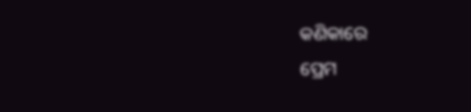କଣିକାରେ
ପ୍ରେମ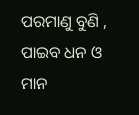ପରମାଣୁ ବୁଣି ,
ପାଇବ ଧନ ଓ ମାନ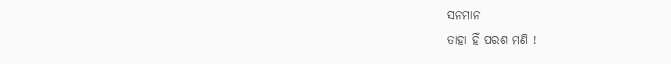ସନମାନ
ତାହା ହିଁ ପରଶ ମଣି !